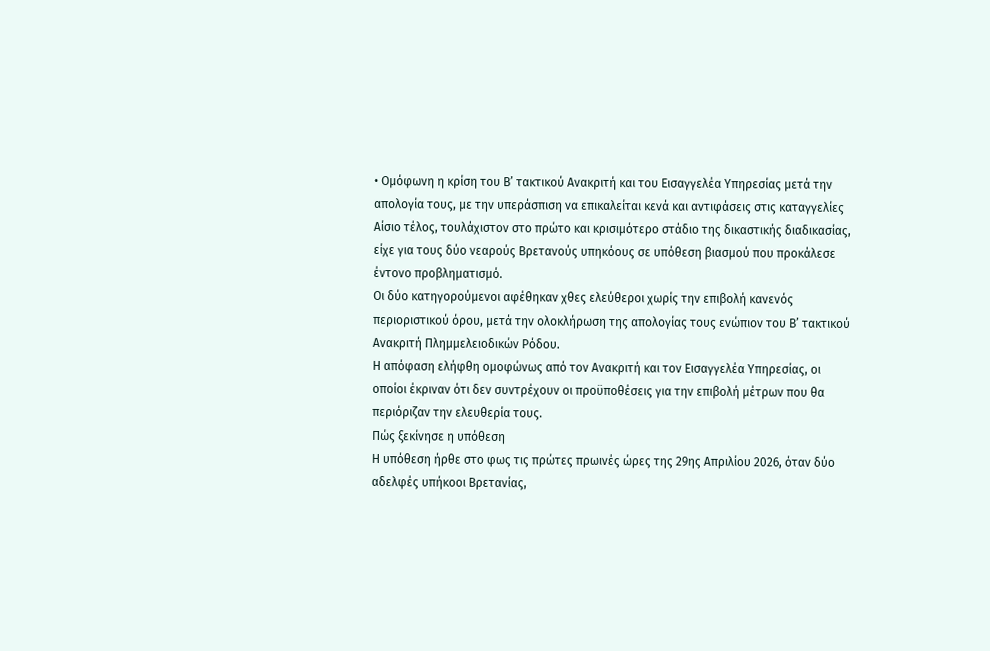• Ομόφωνη η κρίση του Β’ τακτικού Ανακριτή και του Εισαγγελέα Υπηρεσίας μετά την απολογία τους, με την υπεράσπιση να επικαλείται κενά και αντιφάσεις στις καταγγελίες
Αίσιο τέλος, τουλάχιστον στο πρώτο και κρισιμότερο στάδιο της δικαστικής διαδικασίας, είχε για τους δύο νεαρούς Βρετανούς υπηκόους σε υπόθεση βιασμού που προκάλεσε έντονο προβληματισμό.
Οι δύο κατηγορούμενοι αφέθηκαν χθες ελεύθεροι χωρίς την επιβολή κανενός περιοριστικού όρου, μετά την ολοκλήρωση της απολογίας τους ενώπιον του Β’ τακτικού Ανακριτή Πλημμελειοδικών Ρόδου.
Η απόφαση ελήφθη ομοφώνως από τον Ανακριτή και τον Εισαγγελέα Υπηρεσίας, οι οποίοι έκριναν ότι δεν συντρέχουν οι προϋποθέσεις για την επιβολή μέτρων που θα περιόριζαν την ελευθερία τους.
Πώς ξεκίνησε η υπόθεση
Η υπόθεση ήρθε στο φως τις πρώτες πρωινές ώρες της 29ης Απριλίου 2026, όταν δύο αδελφές υπήκοοι Βρετανίας,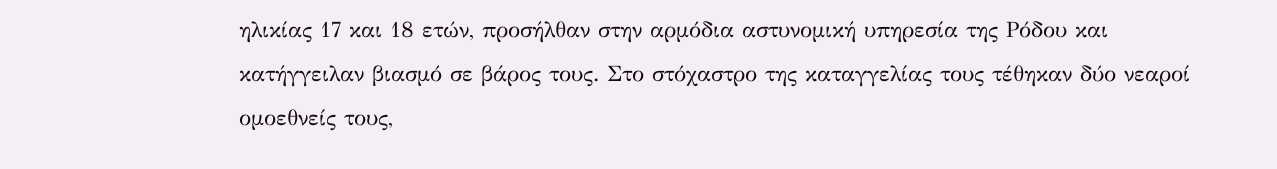ηλικίας 17 και 18 ετών, προσήλθαν στην αρμόδια αστυνομική υπηρεσία της Ρόδου και κατήγγειλαν βιασμό σε βάρος τους. Στο στόχαστρο της καταγγελίας τους τέθηκαν δύο νεαροί ομοεθνείς τους,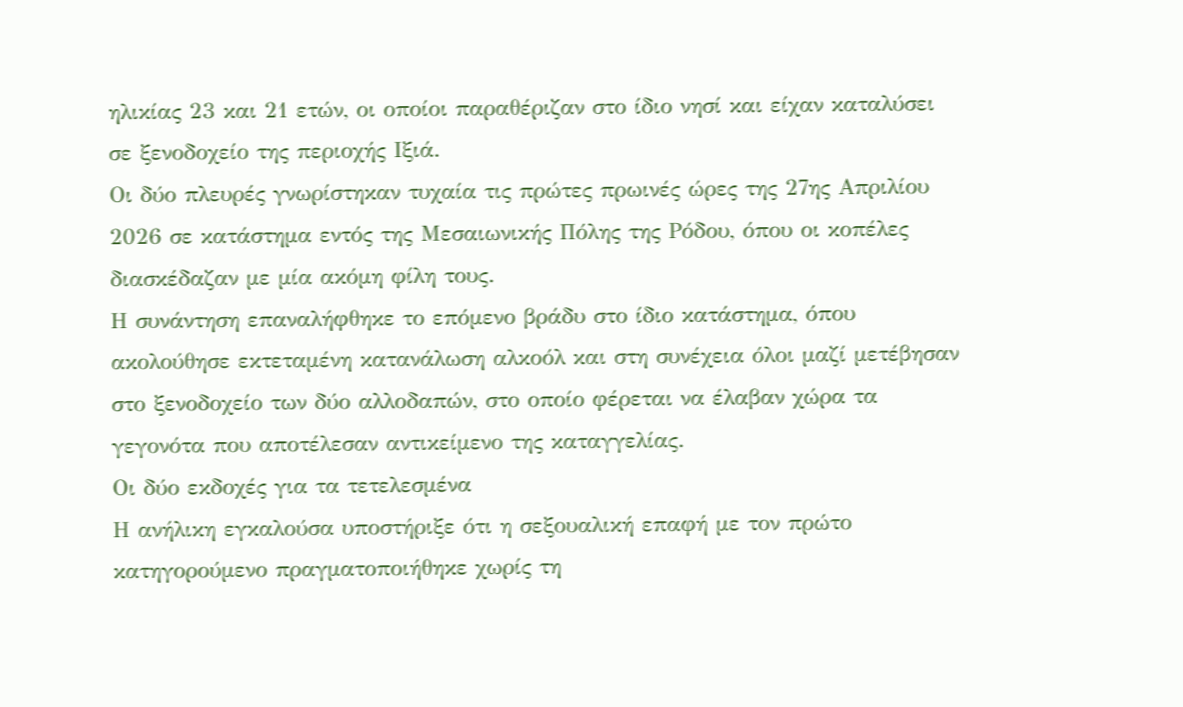ηλικίας 23 και 21 ετών, οι οποίοι παραθέριζαν στο ίδιο νησί και είχαν καταλύσει σε ξενοδοχείο της περιοχής Ιξιά.
Οι δύο πλευρές γνωρίστηκαν τυχαία τις πρώτες πρωινές ώρες της 27ης Απριλίου 2026 σε κατάστημα εντός της Μεσαιωνικής Πόλης της Ρόδου, όπου οι κοπέλες διασκέδαζαν με μία ακόμη φίλη τους.
Η συνάντηση επαναλήφθηκε το επόμενο βράδυ στο ίδιο κατάστημα, όπου ακολούθησε εκτεταμένη κατανάλωση αλκοόλ και στη συνέχεια όλοι μαζί μετέβησαν στο ξενοδοχείο των δύο αλλοδαπών, στο οποίο φέρεται να έλαβαν χώρα τα γεγονότα που αποτέλεσαν αντικείμενο της καταγγελίας.
Οι δύο εκδοχές για τα τετελεσμένα
Η ανήλικη εγκαλούσα υποστήριξε ότι η σεξουαλική επαφή με τον πρώτο κατηγορούμενο πραγματοποιήθηκε χωρίς τη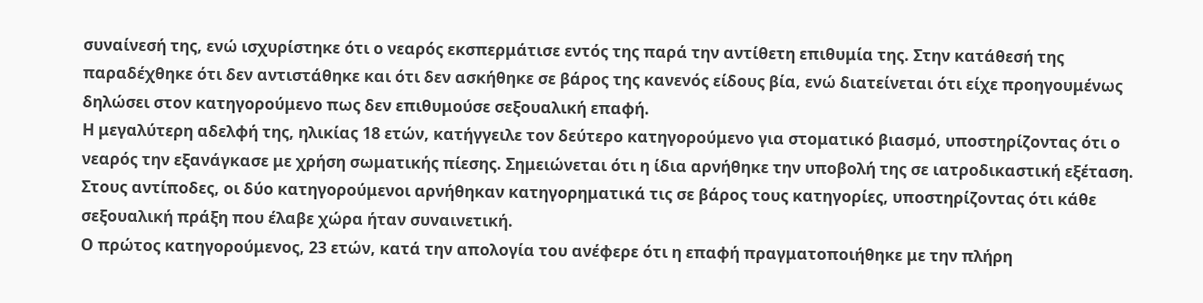συναίνεσή της, ενώ ισχυρίστηκε ότι ο νεαρός εκσπερμάτισε εντός της παρά την αντίθετη επιθυμία της. Στην κατάθεσή της παραδέχθηκε ότι δεν αντιστάθηκε και ότι δεν ασκήθηκε σε βάρος της κανενός είδους βία, ενώ διατείνεται ότι είχε προηγουμένως δηλώσει στον κατηγορούμενο πως δεν επιθυμούσε σεξουαλική επαφή.
Η μεγαλύτερη αδελφή της, ηλικίας 18 ετών, κατήγγειλε τον δεύτερο κατηγορούμενο για στοματικό βιασμό, υποστηρίζοντας ότι ο νεαρός την εξανάγκασε με χρήση σωματικής πίεσης. Σημειώνεται ότι η ίδια αρνήθηκε την υποβολή της σε ιατροδικαστική εξέταση.
Στους αντίποδες, οι δύο κατηγορούμενοι αρνήθηκαν κατηγορηματικά τις σε βάρος τους κατηγορίες, υποστηρίζοντας ότι κάθε σεξουαλική πράξη που έλαβε χώρα ήταν συναινετική.
Ο πρώτος κατηγορούμενος, 23 ετών, κατά την απολογία του ανέφερε ότι η επαφή πραγματοποιήθηκε με την πλήρη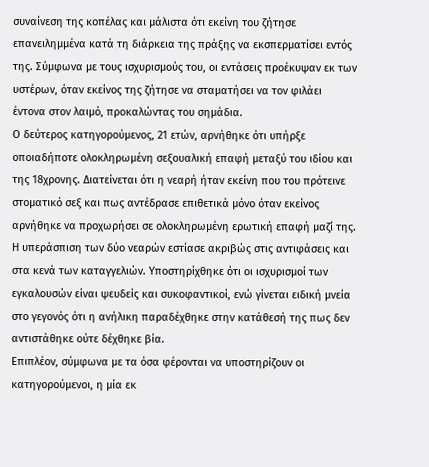συναίνεση της κοπέλας και μάλιστα ότι εκείνη του ζήτησε επανειλημμένα κατά τη διάρκεια της πράξης να εκσπερματίσει εντός της. Σύμφωνα με τους ισχυρισμούς του, οι εντάσεις προέκυψαν εκ των υστέρων, όταν εκείνος της ζήτησε να σταματήσει να τον φιλάει έντονα στον λαιμό, προκαλώντας του σημάδια.
Ο δεύτερος κατηγορούμενος, 21 ετών, αρνήθηκε ότι υπήρξε οποιαδήποτε ολοκληρωμένη σεξουαλική επαφή μεταξύ του ιδίου και της 18χρονης. Διατείνεται ότι η νεαρή ήταν εκείνη που του πρότεινε στοματικό σεξ και πως αντέδρασε επιθετικά μόνο όταν εκείνος αρνήθηκε να προχωρήσει σε ολοκληρωμένη ερωτική επαφή μαζί της.
Η υπεράσπιση των δύο νεαρών εστίασε ακριβώς στις αντιφάσεις και στα κενά των καταγγελιών. Υποστηρίχθηκε ότι οι ισχυρισμοί των εγκαλουσών είναι ψευδείς και συκοφαντικοί, ενώ γίνεται ειδική μνεία στο γεγονός ότι η ανήλικη παραδέχθηκε στην κατάθεσή της πως δεν αντιστάθηκε ούτε δέχθηκε βία.
Επιπλέον, σύμφωνα με τα όσα φέρονται να υποστηρίζουν οι κατηγορούμενοι, η μία εκ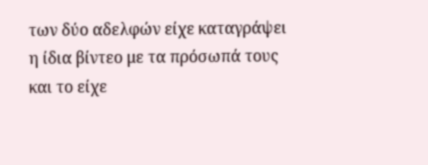των δύο αδελφών είχε καταγράψει η ίδια βίντεο με τα πρόσωπά τους και το είχε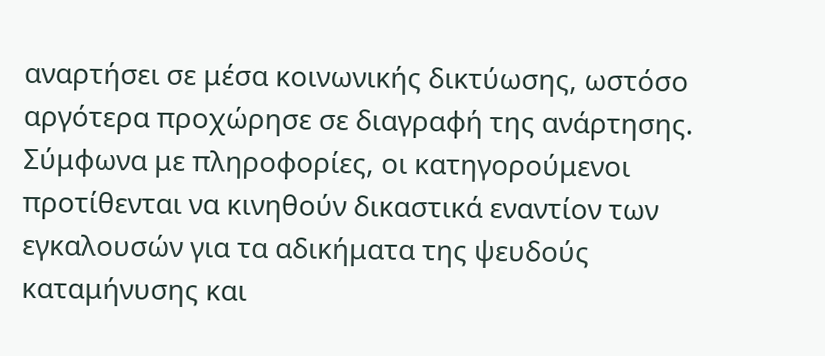αναρτήσει σε μέσα κοινωνικής δικτύωσης, ωστόσο αργότερα προχώρησε σε διαγραφή της ανάρτησης.
Σύμφωνα με πληροφορίες, οι κατηγορούμενοι προτίθενται να κινηθούν δικαστικά εναντίον των εγκαλουσών για τα αδικήματα της ψευδούς καταμήνυσης και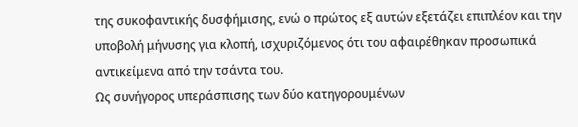της συκοφαντικής δυσφήμισης, ενώ ο πρώτος εξ αυτών εξετάζει επιπλέον και την υποβολή μήνυσης για κλοπή, ισχυριζόμενος ότι του αφαιρέθηκαν προσωπικά αντικείμενα από την τσάντα του.
Ως συνήγορος υπεράσπισης των δύο κατηγορουμένων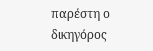παρέστη ο δικηγόρος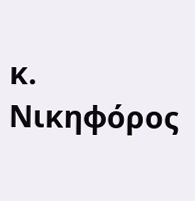κ. Νικηφόρος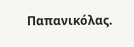Παπανικόλας.